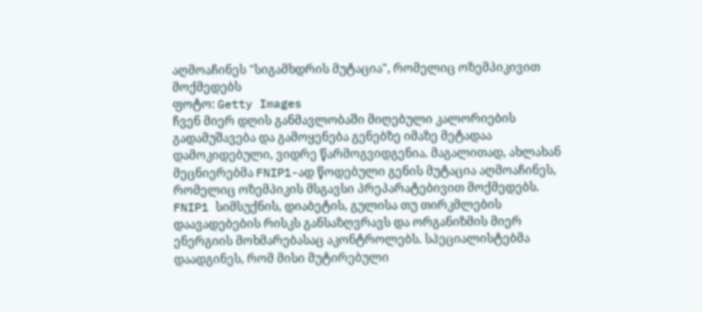აღმოაჩინეს "სიგამხდრის მუტაცია", რომელიც ოზემპიკივით მოქმედებს
ფოტო: Getty Images
ჩვენ მიერ დღის განმავლობაში მიღებული კალორიების გადამუშავება და გამოყენება გენებზე იმაზე მეტადაა დამოკიდებული, ვიდრე წარმოგვიდგენია. მაგალითად, ახლახან მეცნიერებმა FNIP1-ად წოდებული გენის მუტაცია აღმოაჩინეს, რომელიც ოზემპიკის მსგავსი პრეპარატებივით მოქმედებს.
FNIP1 სიმსუქნის, დიაბეტის, გულისა თუ თირკმლების დაავადებების რისკს განსაზღვრავს და ორგანიზმის მიერ ენერგიის მოხმარებასაც აკონტროლებს. სპეციალისტებმა დაადგინეს, რომ მისი მუტირებული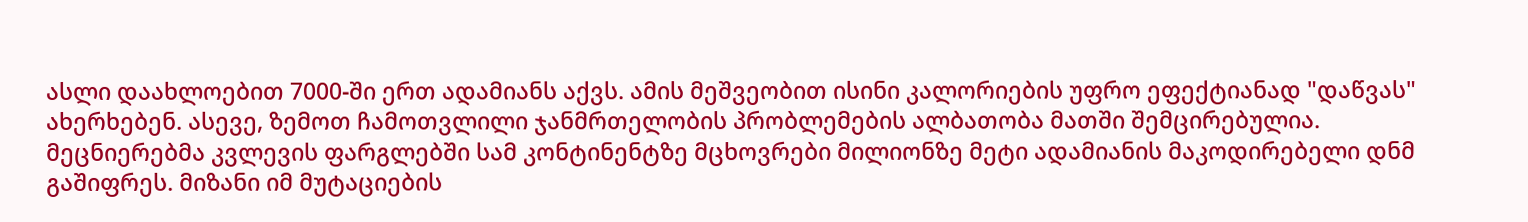ასლი დაახლოებით 7000-ში ერთ ადამიანს აქვს. ამის მეშვეობით ისინი კალორიების უფრო ეფექტიანად "დაწვას" ახერხებენ. ასევე, ზემოთ ჩამოთვლილი ჯანმრთელობის პრობლემების ალბათობა მათში შემცირებულია.
მეცნიერებმა კვლევის ფარგლებში სამ კონტინენტზე მცხოვრები მილიონზე მეტი ადამიანის მაკოდირებელი დნმ გაშიფრეს. მიზანი იმ მუტაციების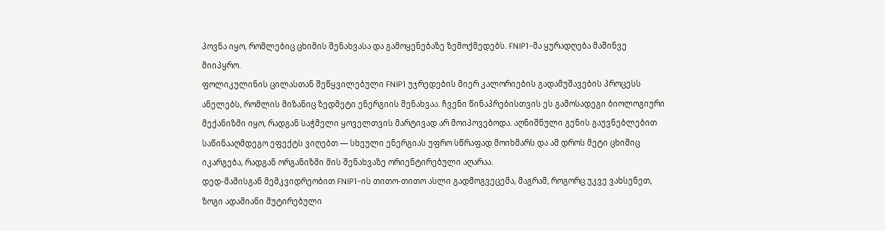პოვნა იყო, რომლებიც ცხიმის შენახვასა და გამოყენებაზე ზემოქმედებს. FNIP1-მა ყურადღება მაშინვე მიიპყრო.
ფოლიკულინის ცილასთან შეწყვილებული FNIP1 უჯრედების მიერ კალორიების გადამუშავების პროცესს ანელებს, რომლის მიზანიც ზედმეტი ენერგიის შენახვაა. ჩვენი წინაპრებისთვის ეს გამოსადეგი ბიოლოგიური მექანიზმი იყო, რადგან საჭმელი ყოველთვის მარტივად არ მოიპოვებოდა. აღნიშნული გენის გაუვნებლებით საწინააღმდეგო ეფექტს ვიღებთ — სხეული ენერგიას უფრო სწრაფად მოიხმარს და ამ დროს მეტი ცხიმიც იკარგება, რადგან ორგანიზმი მის შენახვაზე ორიენტირებული აღარაა.
დედ-მამისგან მემკვიდრეობით FNIP1-ის თითო-თითო ასლი გადმოგვეცემა, მაგრამ, როგორც უკვე ვახსენეთ, ზოგი ადამიანი მუტირებული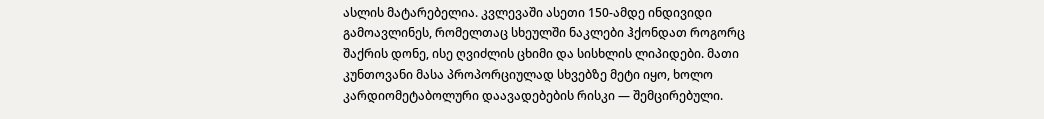ასლის მატარებელია. კვლევაში ასეთი 150-ამდე ინდივიდი გამოავლინეს, რომელთაც სხეულში ნაკლები ჰქონდათ როგორც შაქრის დონე, ისე ღვიძლის ცხიმი და სისხლის ლიპიდები. მათი კუნთოვანი მასა პროპორციულად სხვებზე მეტი იყო, ხოლო კარდიომეტაბოლური დაავადებების რისკი — შემცირებული.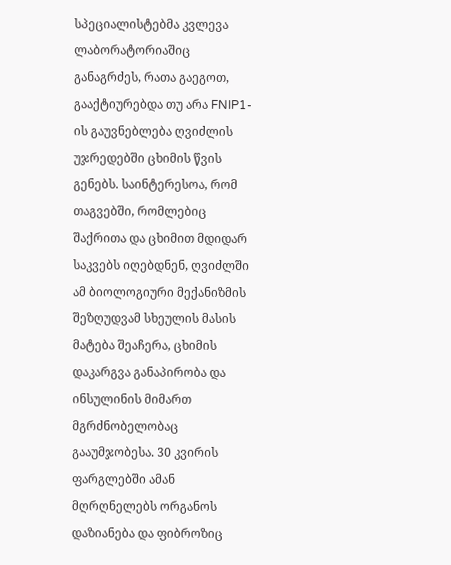სპეციალისტებმა კვლევა ლაბორატორიაშიც განაგრძეს, რათა გაეგოთ, გააქტიურებდა თუ არა FNIP1-ის გაუვნებლება ღვიძლის უჯრედებში ცხიმის წვის გენებს. საინტერესოა, რომ თაგვებში, რომლებიც შაქრითა და ცხიმით მდიდარ საკვებს იღებდნენ, ღვიძლში ამ ბიოლოგიური მექანიზმის შეზღუდვამ სხეულის მასის მატება შეაჩერა, ცხიმის დაკარგვა განაპირობა და ინსულინის მიმართ მგრძნობელობაც გააუმჯობესა. 30 კვირის ფარგლებში ამან მღრღნელებს ორგანოს დაზიანება და ფიბროზიც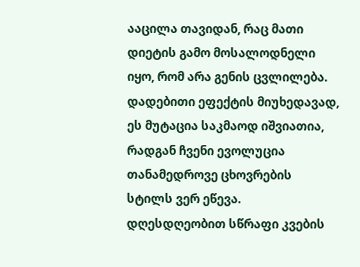ააცილა თავიდან, რაც მათი დიეტის გამო მოსალოდნელი იყო, რომ არა გენის ცვლილება.
დადებითი ეფექტის მიუხედავად, ეს მუტაცია საკმაოდ იშვიათია, რადგან ჩვენი ევოლუცია თანამედროვე ცხოვრების სტილს ვერ ეწევა. დღესდღეობით სწრაფი კვების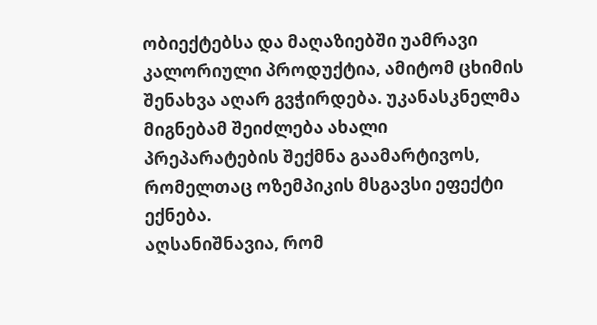ობიექტებსა და მაღაზიებში უამრავი კალორიული პროდუქტია, ამიტომ ცხიმის შენახვა აღარ გვჭირდება. უკანასკნელმა მიგნებამ შეიძლება ახალი პრეპარატების შექმნა გაამარტივოს, რომელთაც ოზემპიკის მსგავსი ეფექტი ექნება.
აღსანიშნავია, რომ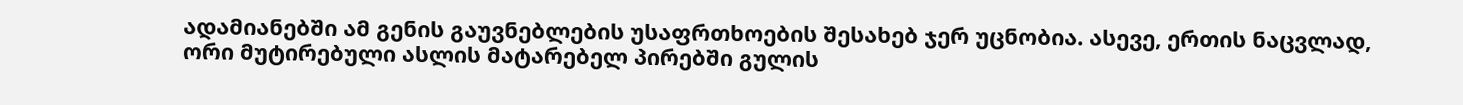ადამიანებში ამ გენის გაუვნებლების უსაფრთხოების შესახებ ჯერ უცნობია. ასევე, ერთის ნაცვლად, ორი მუტირებული ასლის მატარებელ პირებში გულის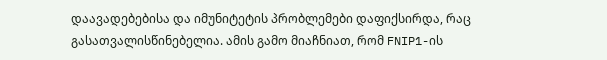დაავადებებისა და იმუნიტეტის პრობლემები დაფიქსირდა, რაც გასათვალისწინებელია. ამის გამო მიაჩნიათ, რომ FNIP1-ის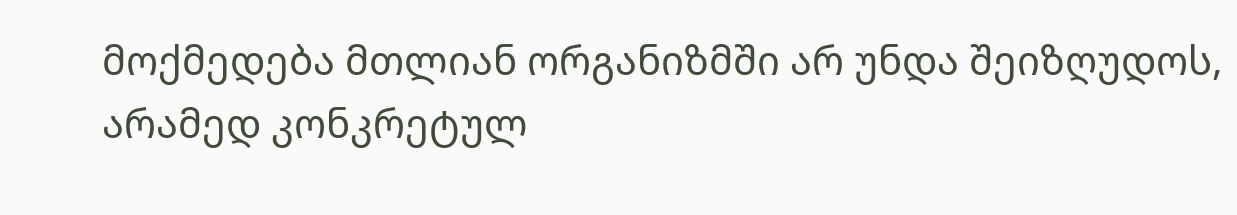მოქმედება მთლიან ორგანიზმში არ უნდა შეიზღუდოს, არამედ კონკრეტულ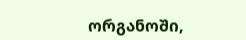ორგანოში,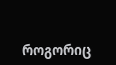როგორიც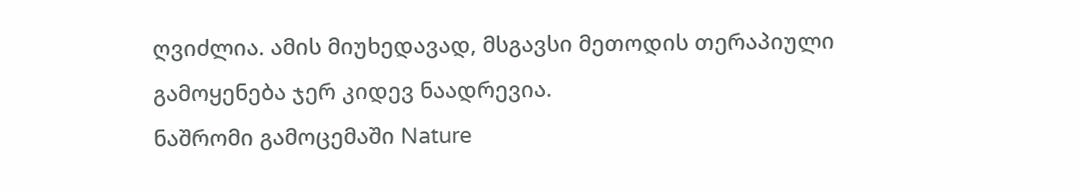ღვიძლია. ამის მიუხედავად, მსგავსი მეთოდის თერაპიული გამოყენება ჯერ კიდევ ნაადრევია.
ნაშრომი გამოცემაში Nature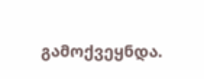გამოქვეყნდა.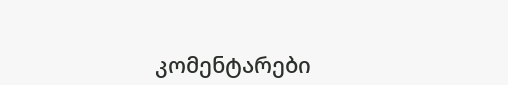კომენტარები